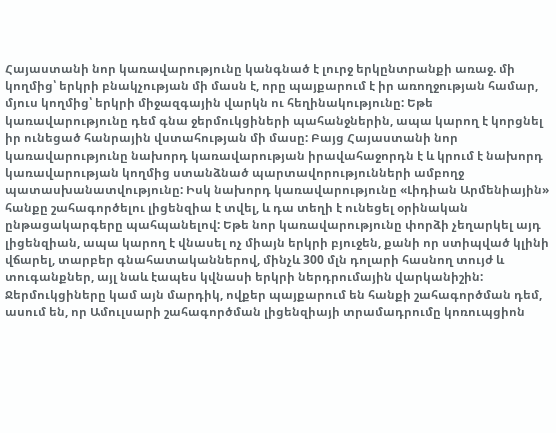Հայաստանի նոր կառավարությունը կանգնած է լուրջ երկընտրանքի առաջ. մի կողմից՝ երկրի բնակչության մի մասն է, որը պայքարում է իր առողջության համար, մյուս կողմից՝ երկրի միջազգային վարկն ու հեղինակությունը: Եթե կառավարությունը դեմ գնա ջերմուկցիների պահանջներին, ապա կարող է կորցնել իր ունեցած հանրային վստահության մի մասը: Բայց Հայաստանի նոր կառավարությունը նախորդ կառավարության իրավահաջորդն է և կրում է նախորդ կառավարության կողմից ստանձնած պարտավորությունների ամբողջ պատասխանատվությունը: Իսկ նախորդ կառավարությունը «Լիդիան Արմենիային» հանքը շահագործելու լիցենզիա է տվել, և դա տեղի է ունեցել օրինական ընթացակարգերը պահպանելով: Եթե նոր կառավարությունը փորձի չեղարկել այդ լիցենզիան, ապա կարող է վնասել ոչ միայն երկրի բյուջեն, քանի որ ստիպված կլինի վճարել, տարբեր գնահատականներով, մինչև 300 մլն դոլարի հասնող տույժ և տուգանքներ, այլ նաև էապես կվնասի երկրի ներդրումային վարկանիշին:
Ջերմուկցիները կամ այն մարդիկ, ովքեր պայքարում են հանքի շահագործման դեմ, ասում են, որ Ամուլսարի շահագործման լիցենզիայի տրամադրումը կոռուպցիոն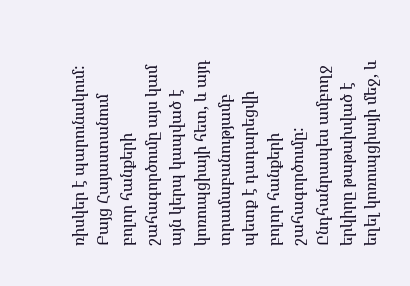ռիսկեր է պարունակում: Բայց Հայաստանում բոլոր հանքերի շահագործումը այս կամ այն կերպ կապված է կոռուպցիայի հետ, և այդ տրամաբանությամբ պետք է դադարեցվի բոլոր հանքերի շահագործումը: Ընդհանրապես ամբողջ երկիրը թաթախված է եղել կոռուպցիայի մեջ, և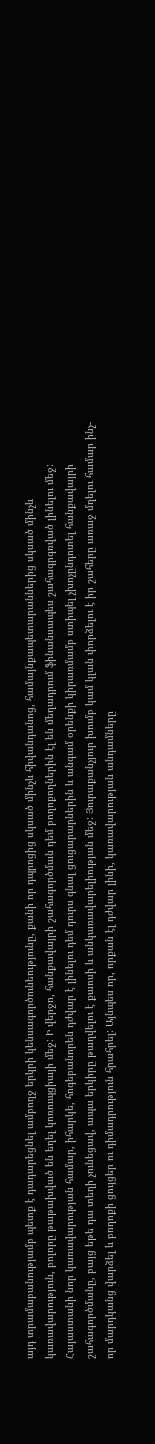այդ տրամաբանությամբ պետք է դադարեցնել ամբողջ երկրի կենսագործունեությունը, քանի որ դպրոցից սկսած մինչև հիվանդանոց, համայնքապետարաններից սկսած մինչև կառավարություն, բոլորը թաթախված են եղել կոռուպցիայի մեջ: Ի վերջո, հանքավայրի շահագործման դեմ բողոքողներին էլ են մեղադրում ֆինանսապես շահագրգռված լինելու մեջ:
Հայաստանի նոր կառավարության համար, իհարկե, հոգեբանորեն դժվար է լինելու դեմ դուրս գնալ ցուցարարներին և անգամ օրենքի կիրառմամբ ստիպել չխոչընդոտել հանքավայրի շահագործմանը, բայց եթե դա տեղի չունեցավ, ապա երկիրը թաղվելու է քաոսի և անկառավարելիության մեջ: Յուրաքանչյուր խումբ կամ կլան փորձելու է իր շահերը առաջ մղելու համար ինչ-որ մարդկանց վարձել և բողոքի ցույցեր ու դիմադրություն հրահրել: Այնպես որ, որքան էլ դժվար լինի, կառավարության անդամները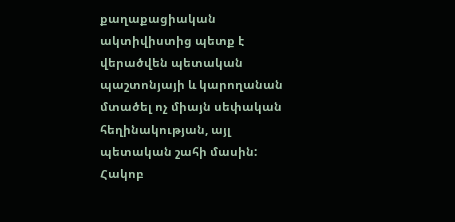քաղաքացիական ակտիվիստից պետք է վերածվեն պետական պաշտոնյայի և կարողանան մտածել ոչ միայն սեփական հեղինակության, այլ պետական շահի մասին:
Հակոբ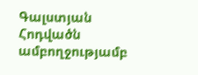Գալստյան
Հոդվածն ամբողջությամբ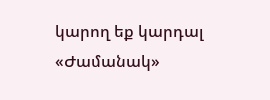կարող եք կարդալ «Ժամանակ»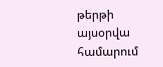թերթի այսօրվա համարում